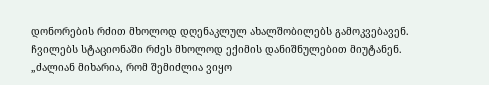დონორების რძით მხოლოდ დღენაკლულ ახალშობილებს გამოკვებავენ. ჩვილებს სტაციონაში რძეს მხოლოდ ექიმის დანიშნულებით მიუტანენ.
„ძალიან მიხარია, რომ შემიძლია ვიყო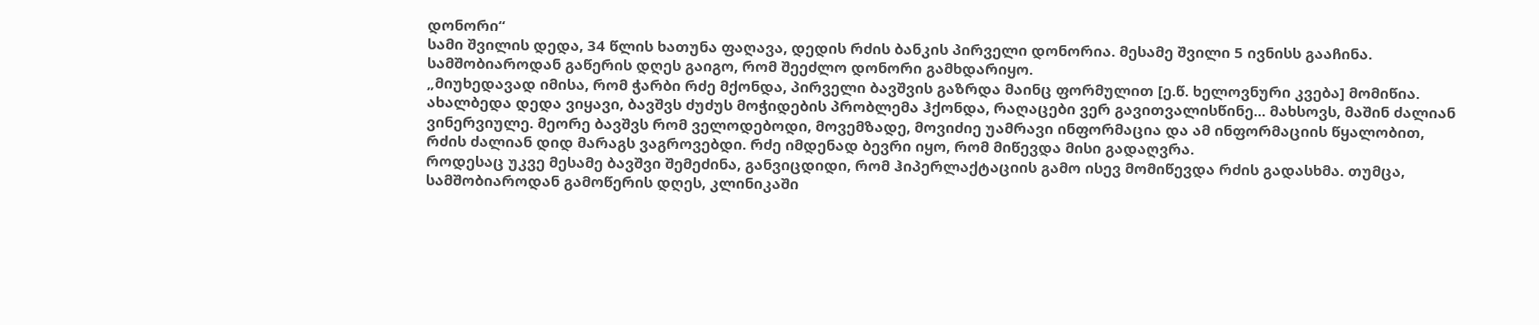დონორი“
სამი შვილის დედა, 34 წლის ხათუნა ფაღავა, დედის რძის ბანკის პირველი დონორია. მესამე შვილი 5 ივნისს გააჩინა. სამშობიაროდან გაწერის დღეს გაიგო, რომ შეეძლო დონორი გამხდარიყო.
„მიუხედავად იმისა, რომ ჭარბი რძე მქონდა, პირველი ბავშვის გაზრდა მაინც ფორმულით [ე.წ. ხელოვნური კვება] მომიწია. ახალბედა დედა ვიყავი, ბავშვს ძუძუს მოჭიდების პრობლემა ჰქონდა, რაღაცები ვერ გავითვალისწინე... მახსოვს, მაშინ ძალიან ვინერვიულე. მეორე ბავშვს რომ ველოდებოდი, მოვემზადე, მოვიძიე უამრავი ინფორმაცია და ამ ინფორმაციის წყალობით, რძის ძალიან დიდ მარაგს ვაგროვებდი. რძე იმდენად ბევრი იყო, რომ მიწევდა მისი გადაღვრა.
როდესაც უკვე მესამე ბავშვი შემეძინა, განვიცდიდი, რომ ჰიპერლაქტაციის გამო ისევ მომიწევდა რძის გადასხმა. თუმცა, სამშობიაროდან გამოწერის დღეს, კლინიკაში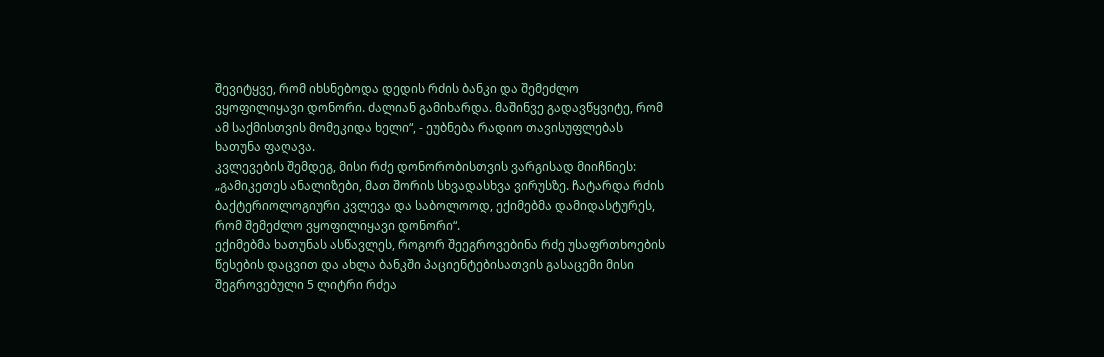შევიტყვე, რომ იხსნებოდა დედის რძის ბანკი და შემეძლო ვყოფილიყავი დონორი. ძალიან გამიხარდა. მაშინვე გადავწყვიტე, რომ ამ საქმისთვის მომეკიდა ხელი“, - ეუბნება რადიო თავისუფლებას ხათუნა ფაღავა.
კვლევების შემდეგ, მისი რძე დონორობისთვის ვარგისად მიიჩნიეს:
„გამიკეთეს ანალიზები, მათ შორის სხვადასხვა ვირუსზე. ჩატარდა რძის ბაქტერიოლოგიური კვლევა და საბოლოოდ, ექიმებმა დამიდასტურეს, რომ შემეძლო ვყოფილიყავი დონორი“.
ექიმებმა ხათუნას ასწავლეს, როგორ შეეგროვებინა რძე უსაფრთხოების წესების დაცვით და ახლა ბანკში პაციენტებისათვის გასაცემი მისი შეგროვებული 5 ლიტრი რძეა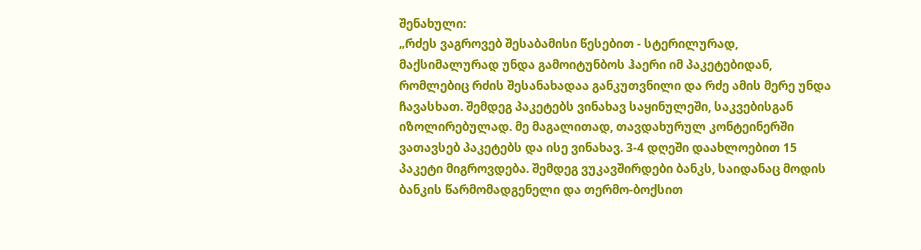შენახული:
„რძეს ვაგროვებ შესაბამისი წესებით - სტერილურად, მაქსიმალურად უნდა გამოიტუნბოს ჰაერი იმ პაკეტებიდან, რომლებიც რძის შესანახადაა განკუთვნილი და რძე ამის მერე უნდა ჩავასხათ. შემდეგ პაკეტებს ვინახავ საყინულეში, საკვებისგან იზოლირებულად. მე მაგალითად, თავდახურულ კონტეინერში ვათავსებ პაკეტებს და ისე ვინახავ. 3-4 დღეში დაახლოებით 15 პაკეტი მიგროვდება. შემდეგ ვუკავშირდები ბანკს, საიდანაც მოდის ბანკის წარმომადგენელი და თერმო-ბოქსით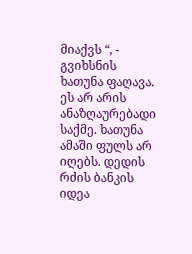მიაქვს “, - გვიხსნის ხათუნა ფაღავა.
ეს არ არის ანაზღაურებადი საქმე. ხათუნა ამაში ფულს არ იღებს. დედის რძის ბანკის იდეა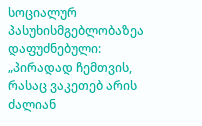სოციალურ პასუხისმგებლობაზეა დაფუძნებული:
„პირადად ჩემთვის, რასაც ვაკეთებ არის ძალიან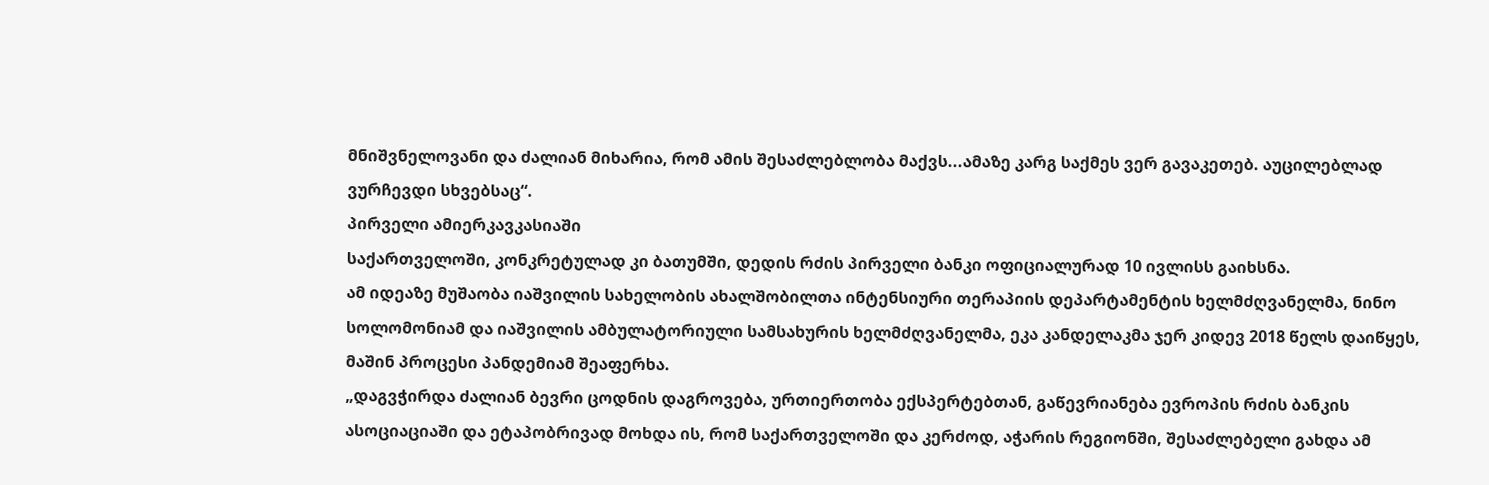მნიშვნელოვანი და ძალიან მიხარია, რომ ამის შესაძლებლობა მაქვს...ამაზე კარგ საქმეს ვერ გავაკეთებ. აუცილებლად ვურჩევდი სხვებსაც“.
პირველი ამიერკავკასიაში
საქართველოში, კონკრეტულად კი ბათუმში, დედის რძის პირველი ბანკი ოფიციალურად 10 ივლისს გაიხსნა.
ამ იდეაზე მუშაობა იაშვილის სახელობის ახალშობილთა ინტენსიური თერაპიის დეპარტამენტის ხელმძღვანელმა, ნინო სოლომონიამ და იაშვილის ამბულატორიული სამსახურის ხელმძღვანელმა, ეკა კანდელაკმა ჯერ კიდევ 2018 წელს დაიწყეს, მაშინ პროცესი პანდემიამ შეაფერხა.
„დაგვჭირდა ძალიან ბევრი ცოდნის დაგროვება, ურთიერთობა ექსპერტებთან, გაწევრიანება ევროპის რძის ბანკის ასოციაციაში და ეტაპობრივად მოხდა ის, რომ საქართველოში და კერძოდ, აჭარის რეგიონში, შესაძლებელი გახდა ამ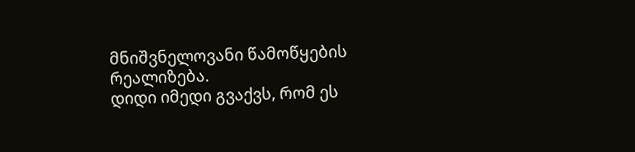მნიშვნელოვანი წამოწყების რეალიზება.
დიდი იმედი გვაქვს, რომ ეს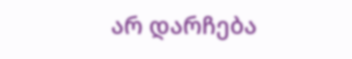არ დარჩება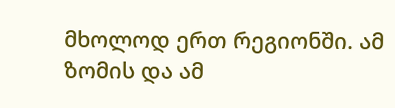მხოლოდ ერთ რეგიონში. ამ ზომის და ამ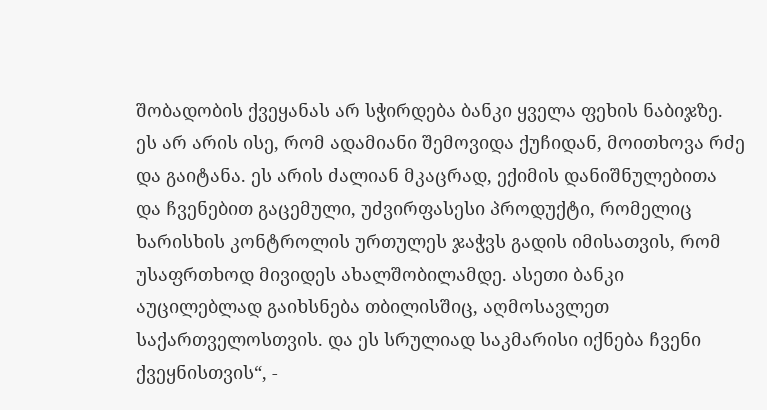შობადობის ქვეყანას არ სჭირდება ბანკი ყველა ფეხის ნაბიჯზე. ეს არ არის ისე, რომ ადამიანი შემოვიდა ქუჩიდან, მოითხოვა რძე და გაიტანა. ეს არის ძალიან მკაცრად, ექიმის დანიშნულებითა და ჩვენებით გაცემული, უძვირფასესი პროდუქტი, რომელიც ხარისხის კონტროლის ურთულეს ჯაჭვს გადის იმისათვის, რომ უსაფრთხოდ მივიდეს ახალშობილამდე. ასეთი ბანკი აუცილებლად გაიხსნება თბილისშიც, აღმოსავლეთ საქართველოსთვის. და ეს სრულიად საკმარისი იქნება ჩვენი ქვეყნისთვის“, -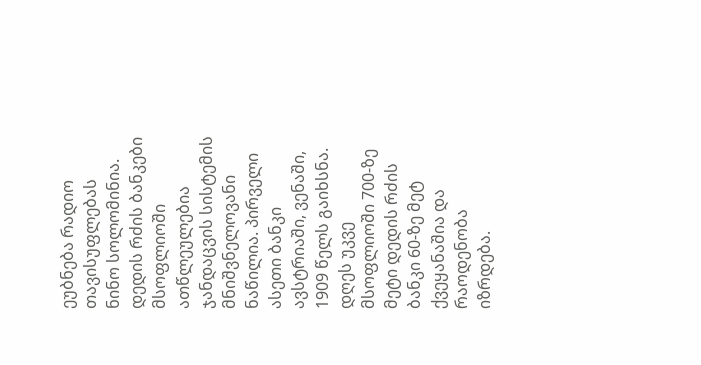ეუბნება რადიო თავისუფლებას ნინო სოლომინია.
დედის რძის ბანკები მსოფლიოში ათწლეულებია ჯანდაცვის სისტემის მნიშვნელოვანი ნაწილია. პირველი ასეთი ბანკი ავსტრიაში, ვენაში, 1909 წელს გაიხსნა.
დღეს უკვე მსოფლიოში 700-ზე მეტი დედის რძის ბანკი 60-ზე მეტ ქვეყანაშია და რაოდენობა იზრდება.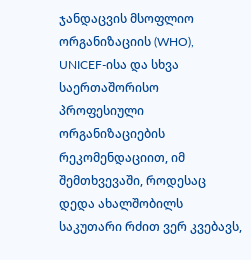ჯანდაცვის მსოფლიო ორგანიზაციის (WHO), UNICEF-ისა და სხვა საერთაშორისო პროფესიული ორგანიზაციების რეკომენდაციით, იმ შემთხვევაში, როდესაც დედა ახალშობილს საკუთარი რძით ვერ კვებავს,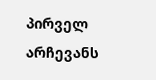პირველ არჩევანს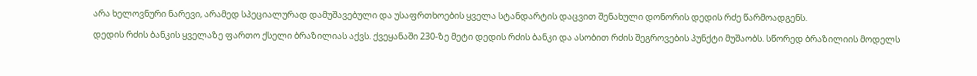არა ხელოვნური ნარევი, არამედ სპეციალურად დამუშავებული და უსაფრთხოების ყველა სტანდარტის დაცვით შენახული დონორის დედის რძე წარმოადგენს.
დედის რძის ბანკის ყველაზე ფართო ქსელი ბრაზილიას აქვს. ქვეყანაში 230-ზე მეტი დედის რძის ბანკი და ასობით რძის შეგროვების პუნქტი მუშაობს. სწორედ ბრაზილიის მოდელს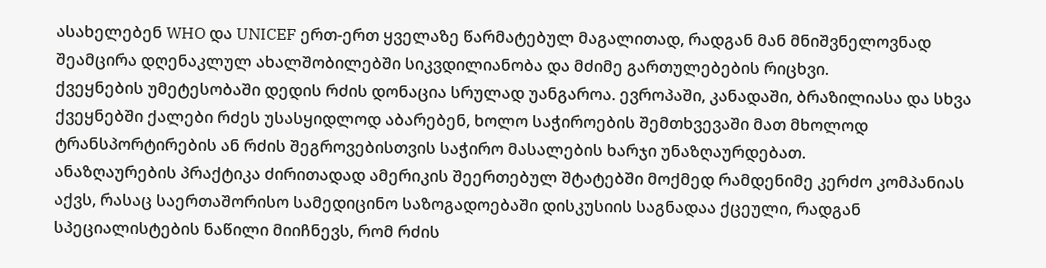ასახელებენ WHO და UNICEF ერთ-ერთ ყველაზე წარმატებულ მაგალითად, რადგან მან მნიშვნელოვნად შეამცირა დღენაკლულ ახალშობილებში სიკვდილიანობა და მძიმე გართულებების რიცხვი.
ქვეყნების უმეტესობაში დედის რძის დონაცია სრულად უანგაროა. ევროპაში, კანადაში, ბრაზილიასა და სხვა ქვეყნებში ქალები რძეს უსასყიდლოდ აბარებენ, ხოლო საჭიროების შემთხვევაში მათ მხოლოდ ტრანსპორტირების ან რძის შეგროვებისთვის საჭირო მასალების ხარჯი უნაზღაურდებათ.
ანაზღაურების პრაქტიკა ძირითადად ამერიკის შეერთებულ შტატებში მოქმედ რამდენიმე კერძო კომპანიას აქვს, რასაც საერთაშორისო სამედიცინო საზოგადოებაში დისკუსიის საგნადაა ქცეული, რადგან სპეციალისტების ნაწილი მიიჩნევს, რომ რძის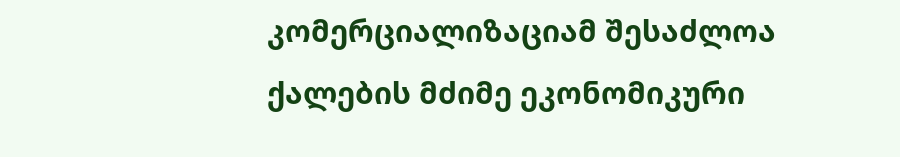კომერციალიზაციამ შესაძლოა ქალების მძიმე ეკონომიკური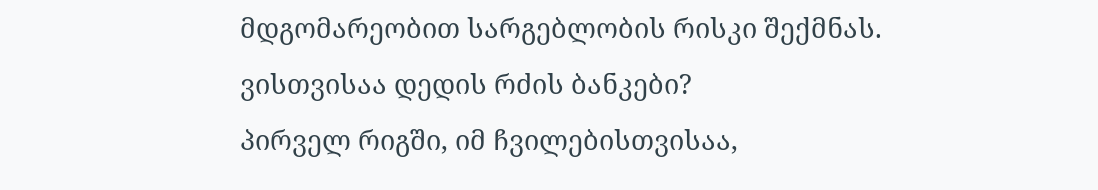მდგომარეობით სარგებლობის რისკი შექმნას.
ვისთვისაა დედის რძის ბანკები?
პირველ რიგში, იმ ჩვილებისთვისაა,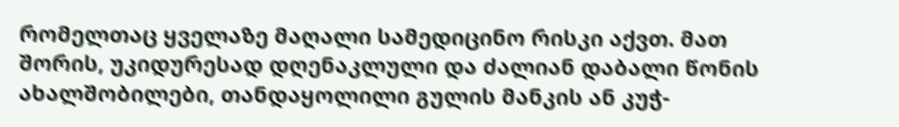რომელთაც ყველაზე მაღალი სამედიცინო რისკი აქვთ. მათ შორის, უკიდურესად დღენაკლული და ძალიან დაბალი წონის ახალშობილები, თანდაყოლილი გულის მანკის ან კუჭ-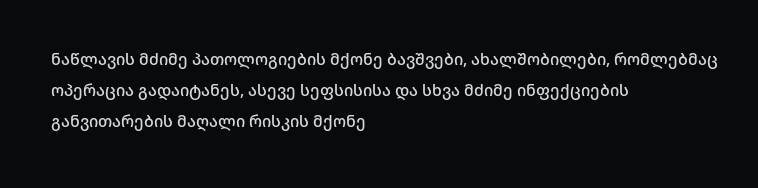ნაწლავის მძიმე პათოლოგიების მქონე ბავშვები, ახალშობილები, რომლებმაც ოპერაცია გადაიტანეს, ასევე სეფსისისა და სხვა მძიმე ინფექციების განვითარების მაღალი რისკის მქონე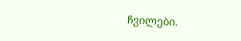ჩვილები.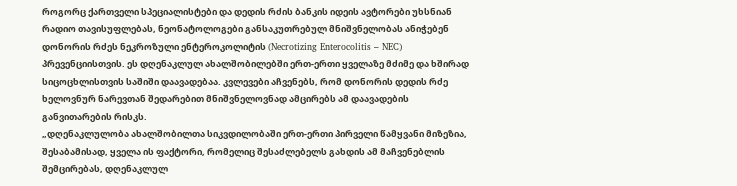როგორც ქართველი სპეციალისტები და დედის რძის ბანკის იდეის ავტორები უხსნიან რადიო თავისუფლებას, ნეონატოლოგები განსაკუთრებულ მნიშვნელობას ანიჭებენ დონორის რძეს ნეკროზული ენტეროკოლიტის (Necrotizing Enterocolitis – NEC) პრევენციისთვის. ეს დღენაკლულ ახალშობილებში ერთ-ერთი ყველაზე მძიმე და ხშირად სიცოცხლისთვის საშიში დაავადებაა. კვლევები აჩვენებს, რომ დონორის დედის რძე ხელოვნურ ნარევთან შედარებით მნიშვნელოვნად ამცირებს ამ დაავადების განვითარების რისკს.
„დღენაკლულობა ახალშობილთა სიკვდილობაში ერთ-ერთი პირველი წამყვანი მიზეზია, შესაბამისად, ყველა ის ფაქტორი, რომელიც შესაძლებელს გახდის ამ მაჩვენებლის შემცირებას, დღენაკლულ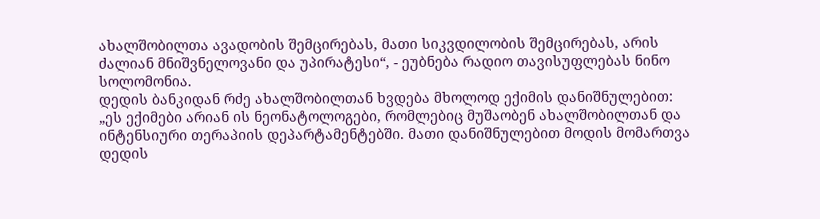ახალშობილთა ავადობის შემცირებას, მათი სიკვდილობის შემცირებას, არის ძალიან მნიშვნელოვანი და უპირატესი“, - ეუბნება რადიო თავისუფლებას ნინო სოლომონია.
დედის ბანკიდან რძე ახალშობილთან ხვდება მხოლოდ ექიმის დანიშნულებით:
„ეს ექიმები არიან ის ნეონატოლოგები, რომლებიც მუშაობენ ახალშობილთან და ინტენსიური თერაპიის დეპარტამენტებში. მათი დანიშნულებით მოდის მომართვა დედის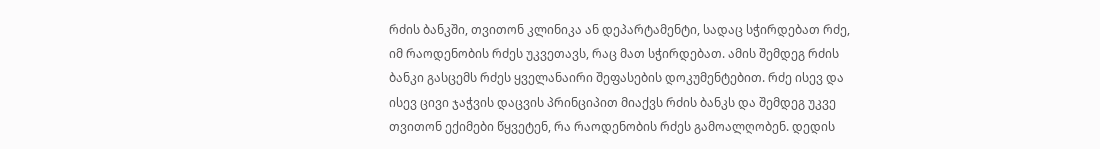რძის ბანკში, თვითონ კლინიკა ან დეპარტამენტი, სადაც სჭირდებათ რძე, იმ რაოდენობის რძეს უკვეთავს, რაც მათ სჭირდებათ. ამის შემდეგ რძის ბანკი გასცემს რძეს ყველანაირი შეფასების დოკუმენტებით. რძე ისევ და ისევ ცივი ჯაჭვის დაცვის პრინციპით მიაქვს რძის ბანკს და შემდეგ უკვე თვითონ ექიმები წყვეტენ, რა რაოდენობის რძეს გამოალღობენ. დედის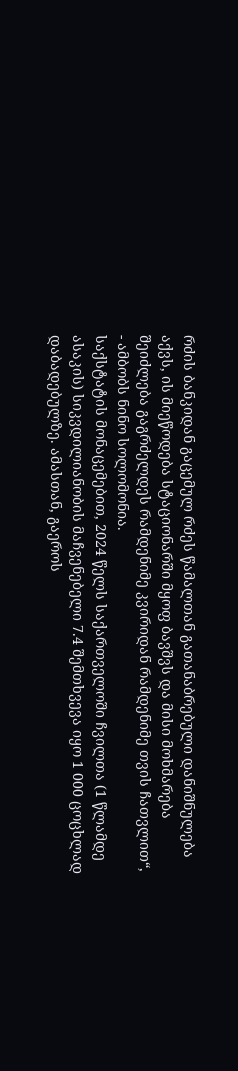რძის ბანკიდან გაცემულ რძეს წამალთან გათანაბრებული დანიშნულება აქვს, ის მიეწოდება სტაციონარში მყოფ ბავშვს და მისი მოხმარება შეიძლება გაგრძელდეს რამდენიმე კვირიდან რამდენიმე თვის ჩათვლით“, - ამბობს ნინო სოლომონია.
საქსტატის მონაცემებით, 2024 წელს საქართველოში ჩვილთა (1 წლამდე ასაკის) სიკვდილიანობის მაჩვენებელი 7.4 შემთხვევა იყო 1 000 ცოცხლად დაბადებულზე. ამასთან, გაეროს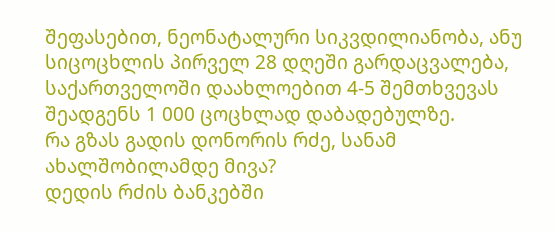შეფასებით, ნეონატალური სიკვდილიანობა, ანუ სიცოცხლის პირველ 28 დღეში გარდაცვალება, საქართველოში დაახლოებით 4-5 შემთხვევას შეადგენს 1 000 ცოცხლად დაბადებულზე.
რა გზას გადის დონორის რძე, სანამ ახალშობილამდე მივა?
დედის რძის ბანკებში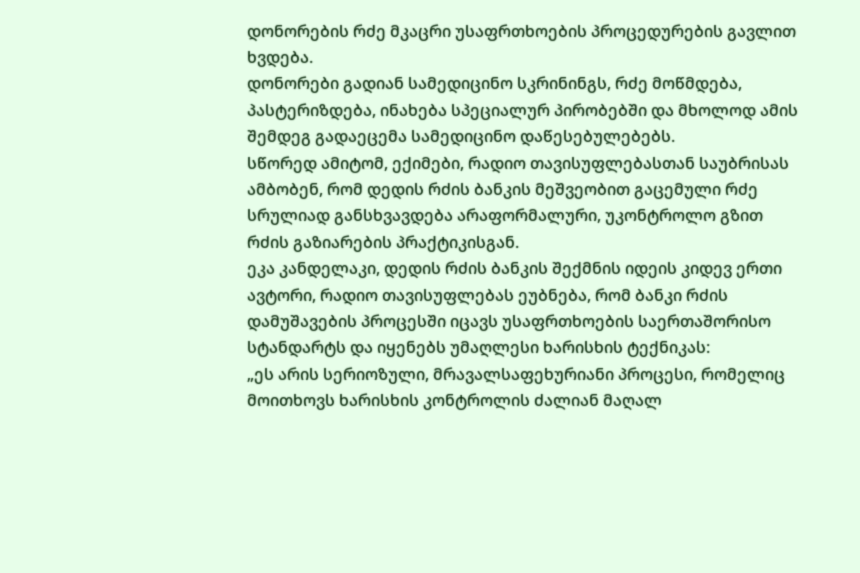დონორების რძე მკაცრი უსაფრთხოების პროცედურების გავლით ხვდება.
დონორები გადიან სამედიცინო სკრინინგს, რძე მოწმდება, პასტერიზდება, ინახება სპეციალურ პირობებში და მხოლოდ ამის შემდეგ გადაეცემა სამედიცინო დაწესებულებებს.
სწორედ ამიტომ, ექიმები, რადიო თავისუფლებასთან საუბრისას ამბობენ, რომ დედის რძის ბანკის მეშვეობით გაცემული რძე სრულიად განსხვავდება არაფორმალური, უკონტროლო გზით რძის გაზიარების პრაქტიკისგან.
ეკა კანდელაკი, დედის რძის ბანკის შექმნის იდეის კიდევ ერთი ავტორი, რადიო თავისუფლებას ეუბნება, რომ ბანკი რძის დამუშავების პროცესში იცავს უსაფრთხოების საერთაშორისო სტანდარტს და იყენებს უმაღლესი ხარისხის ტექნიკას:
„ეს არის სერიოზული, მრავალსაფეხურიანი პროცესი, რომელიც მოითხოვს ხარისხის კონტროლის ძალიან მაღალ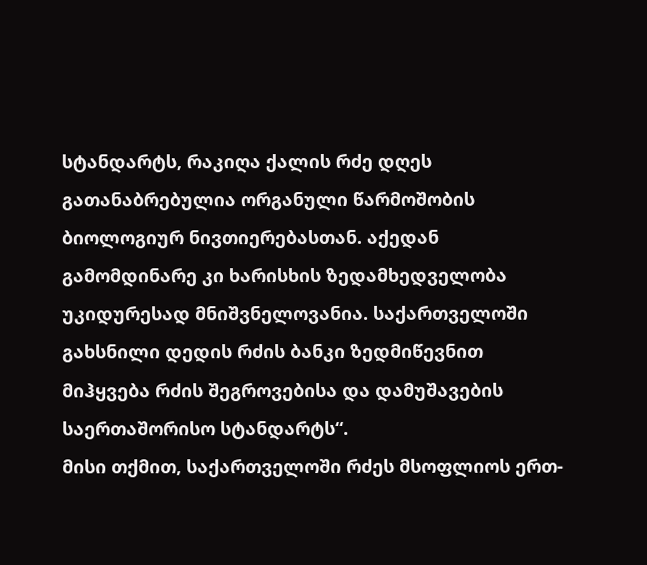სტანდარტს, რაკიღა ქალის რძე დღეს გათანაბრებულია ორგანული წარმოშობის ბიოლოგიურ ნივთიერებასთან. აქედან გამომდინარე კი ხარისხის ზედამხედველობა უკიდურესად მნიშვნელოვანია. საქართველოში გახსნილი დედის რძის ბანკი ზედმიწევნით მიჰყვება რძის შეგროვებისა და დამუშავების საერთაშორისო სტანდარტს“.
მისი თქმით, საქართველოში რძეს მსოფლიოს ერთ-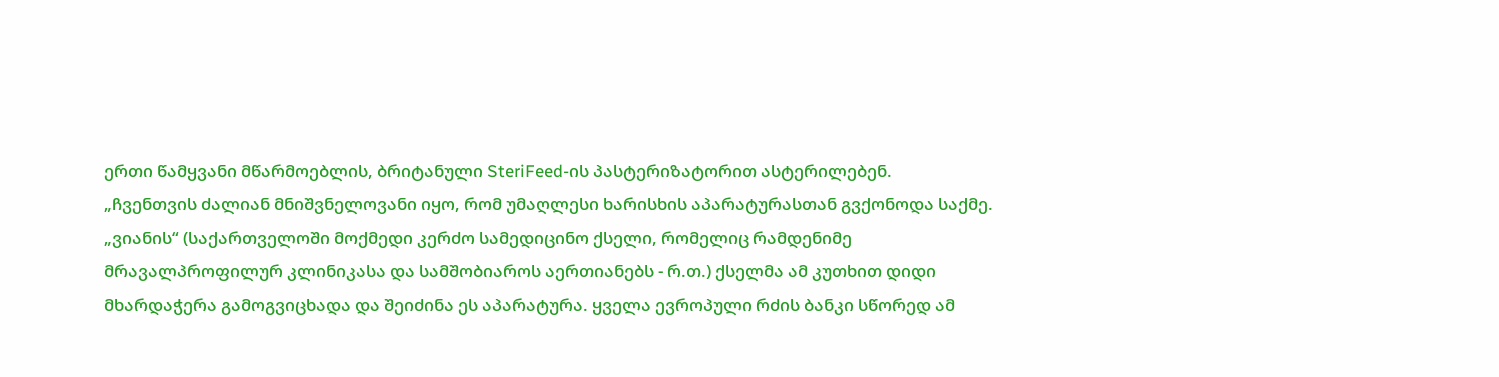ერთი წამყვანი მწარმოებლის, ბრიტანული SteriFeed-ის პასტერიზატორით ასტერილებენ.
„ჩვენთვის ძალიან მნიშვნელოვანი იყო, რომ უმაღლესი ხარისხის აპარატურასთან გვქონოდა საქმე. „ვიანის“ (საქართველოში მოქმედი კერძო სამედიცინო ქსელი, რომელიც რამდენიმე მრავალპროფილურ კლინიკასა და სამშობიაროს აერთიანებს - რ.თ.) ქსელმა ამ კუთხით დიდი მხარდაჭერა გამოგვიცხადა და შეიძინა ეს აპარატურა. ყველა ევროპული რძის ბანკი სწორედ ამ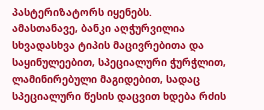პასტერიზატორს იყენებს.
ამასთანავე, ბანკი აღჭურვილია სხვადასხვა ტიპის მაცივრებითა და საყინულეებით, სპეციალური ჭურჭლით, ლამინირებული მაგიდებით, სადაც სპეციალური წესის დაცვით ხდება რძის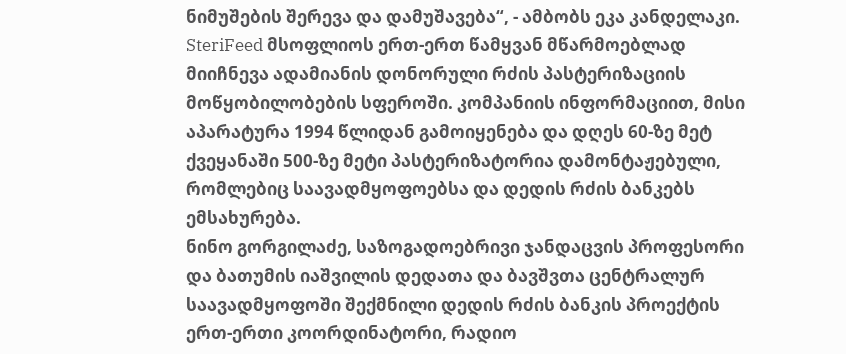ნიმუშების შერევა და დამუშავება“, - ამბობს ეკა კანდელაკი.
SteriFeed მსოფლიოს ერთ-ერთ წამყვან მწარმოებლად მიიჩნევა ადამიანის დონორული რძის პასტერიზაციის მოწყობილობების სფეროში. კომპანიის ინფორმაციით, მისი აპარატურა 1994 წლიდან გამოიყენება და დღეს 60-ზე მეტ ქვეყანაში 500-ზე მეტი პასტერიზატორია დამონტაჟებული, რომლებიც საავადმყოფოებსა და დედის რძის ბანკებს ემსახურება.
ნინო გორგილაძე, საზოგადოებრივი ჯანდაცვის პროფესორი და ბათუმის იაშვილის დედათა და ბავშვთა ცენტრალურ საავადმყოფოში შექმნილი დედის რძის ბანკის პროექტის ერთ-ერთი კოორდინატორი, რადიო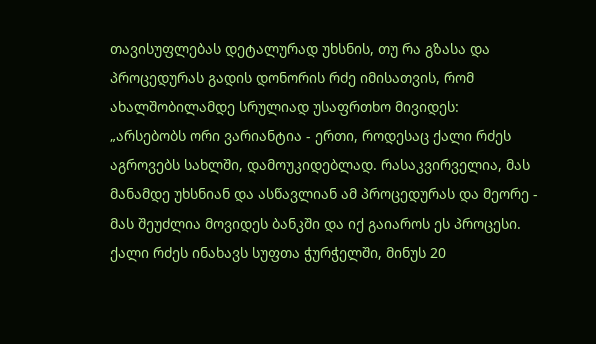თავისუფლებას დეტალურად უხსნის, თუ რა გზასა და პროცედურას გადის დონორის რძე იმისათვის, რომ ახალშობილამდე სრულიად უსაფრთხო მივიდეს:
„არსებობს ორი ვარიანტია - ერთი, როდესაც ქალი რძეს აგროვებს სახლში, დამოუკიდებლად. რასაკვირველია, მას მანამდე უხსნიან და ასწავლიან ამ პროცედურას და მეორე - მას შეუძლია მოვიდეს ბანკში და იქ გაიაროს ეს პროცესი.
ქალი რძეს ინახავს სუფთა ჭურჭელში, მინუს 20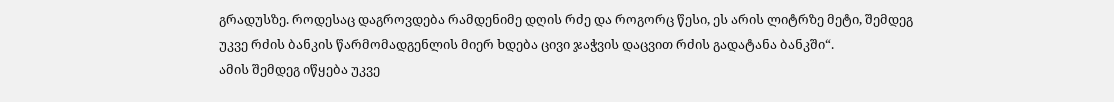გრადუსზე. როდესაც დაგროვდება რამდენიმე დღის რძე და როგორც წესი, ეს არის ლიტრზე მეტი, შემდეგ უკვე რძის ბანკის წარმომადგენლის მიერ ხდება ცივი ჯაჭვის დაცვით რძის გადატანა ბანკში“.
ამის შემდეგ იწყება უკვე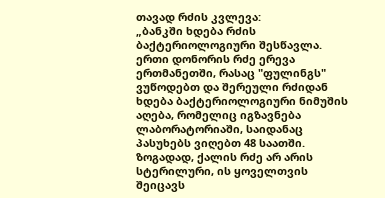თავად რძის კვლევა:
„ბანკში ხდება რძის ბაქტერიოლოგიური შესწავლა. ერთი დონორის რძე ერევა ერთმანეთში, რასაც "ფულინგს" ვუწოდებთ და შერეული რძიდან ხდება ბაქტერიოლოგიური ნიმუშის აღება, რომელიც იგზავნება ლაბორატორიაში, საიდანაც პასუხებს ვიღებთ 48 საათში. ზოგადად, ქალის რძე არ არის სტერილური, ის ყოველთვის შეიცავს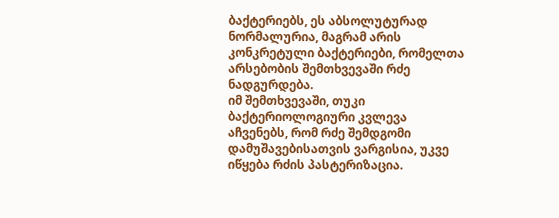ბაქტერიებს, ეს აბსოლუტურად ნორმალურია, მაგრამ არის კონკრეტული ბაქტერიები, რომელთა არსებობის შემთხვევაში რძე ნადგურდება.
იმ შემთხვევაში, თუკი ბაქტერიოლოგიური კვლევა აჩვენებს, რომ რძე შემდგომი დამუშავებისათვის ვარგისია, უკვე იწყება რძის პასტერიზაცია.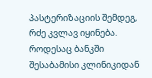პასტერიზაციის შემდეგ, რძე კვლავ იყინება. როდესაც ბანკში შესაბამისი კლინიკიდან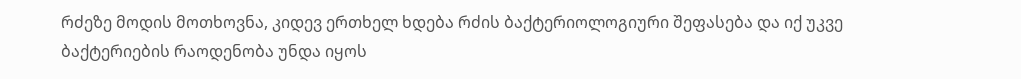რძეზე მოდის მოთხოვნა, კიდევ ერთხელ ხდება რძის ბაქტერიოლოგიური შეფასება და იქ უკვე ბაქტერიების რაოდენობა უნდა იყოს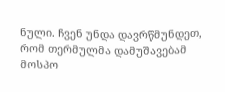ნული. ჩვენ უნდა დავრწმუნდეთ, რომ თერმულმა დამუშავებამ მოსპო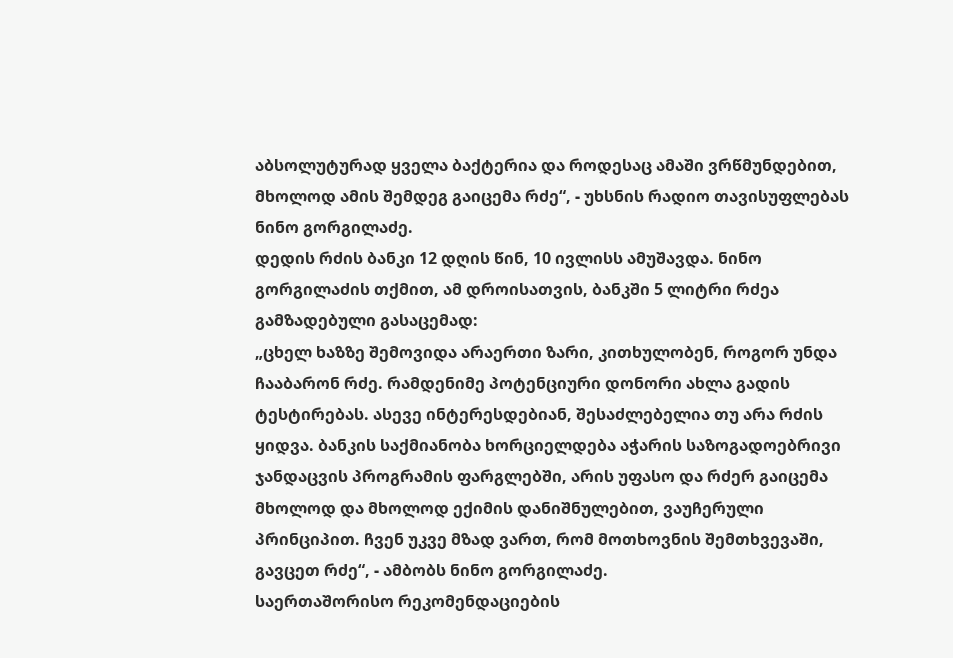აბსოლუტურად ყველა ბაქტერია და როდესაც ამაში ვრწმუნდებით, მხოლოდ ამის შემდეგ გაიცემა რძე“, - უხსნის რადიო თავისუფლებას ნინო გორგილაძე.
დედის რძის ბანკი 12 დღის წინ, 10 ივლისს ამუშავდა. ნინო გორგილაძის თქმით, ამ დროისათვის, ბანკში 5 ლიტრი რძეა გამზადებული გასაცემად:
„ცხელ ხაზზე შემოვიდა არაერთი ზარი, კითხულობენ, როგორ უნდა ჩააბარონ რძე. რამდენიმე პოტენციური დონორი ახლა გადის ტესტირებას. ასევე ინტერესდებიან, შესაძლებელია თუ არა რძის ყიდვა. ბანკის საქმიანობა ხორციელდება აჭარის საზოგადოებრივი ჯანდაცვის პროგრამის ფარგლებში, არის უფასო და რძერ გაიცემა მხოლოდ და მხოლოდ ექიმის დანიშნულებით, ვაუჩერული პრინციპით. ჩვენ უკვე მზად ვართ, რომ მოთხოვნის შემთხვევაში, გავცეთ რძე“, - ამბობს ნინო გორგილაძე.
საერთაშორისო რეკომენდაციების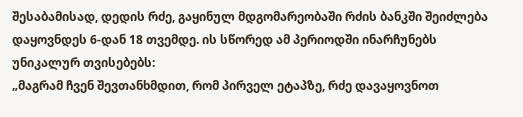შესაბამისად, დედის რძე, გაყინულ მდგომარეობაში რძის ბანკში შეიძლება დაყოვნდეს 6-დან 18 თვემდე. ის სწორედ ამ პერიოდში ინარჩუნებს უნიკალურ თვისებებს:
„მაგრამ ჩვენ შევთანხმდით, რომ პირველ ეტაპზე, რძე დავაყოვნოთ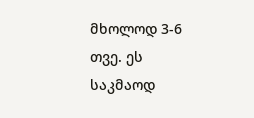მხოლოდ 3-6 თვე. ეს საკმაოდ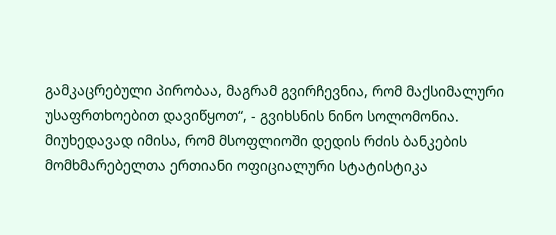გამკაცრებული პირობაა, მაგრამ გვირჩევნია, რომ მაქსიმალური უსაფრთხოებით დავიწყოთ“, - გვიხსნის ნინო სოლომონია.
მიუხედავად იმისა, რომ მსოფლიოში დედის რძის ბანკების მომხმარებელთა ერთიანი ოფიციალური სტატისტიკა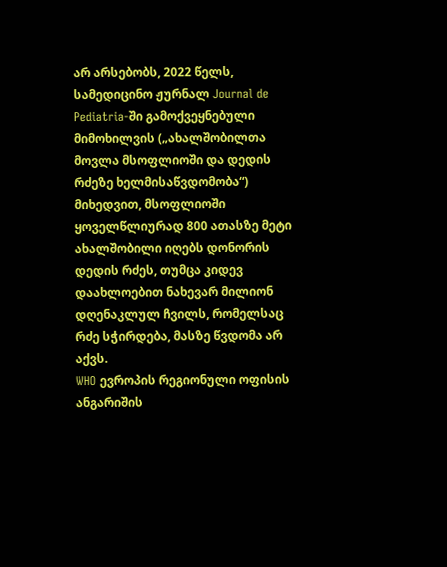არ არსებობს, 2022 წელს, სამედიცინო ჟურნალ Journal de Pediatria-ში გამოქვეყნებული მიმოხილვის („ახალშობილთა მოვლა მსოფლიოში და დედის რძეზე ხელმისაწვდომობა“) მიხედვით, მსოფლიოში ყოველწლიურად 800 ათასზე მეტი ახალშობილი იღებს დონორის დედის რძეს, თუმცა კიდევ დაახლოებით ნახევარ მილიონ დღენაკლულ ჩვილს, რომელსაც რძე სჭირდება, მასზე წვდომა არ აქვს.
WHO ევროპის რეგიონული ოფისის ანგარიშის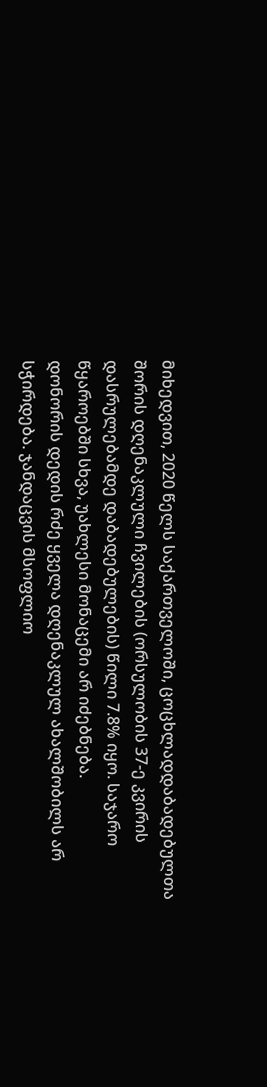მიხედვით, 2020 წელს საქართველოში, ცოცხლადდაბადებულთა შორის დღენაკლული ჩვილების (ორსულობის 37-ე კვირის დასრულებამდე დაბადებულების) წილი 7.8% იყო. საჯარო წყაროებში სხვა, უახლესი მონაცემი არ იძებნება.
დონორის დედის რძე ყველა დღენაკლულ ახალშობილს არ სჭირდება. ჯანდაცვის მსოფლიო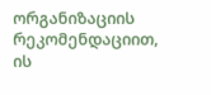ორგანიზაციის რეკომენდაციით, ის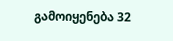გამოიყენება 32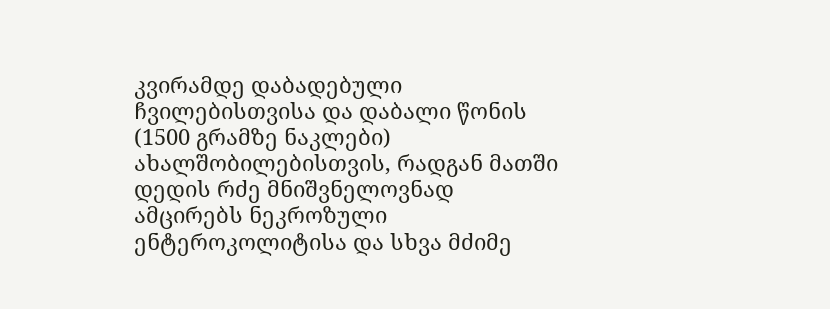კვირამდე დაბადებული ჩვილებისთვისა და დაბალი წონის (1500 გრამზე ნაკლები) ახალშობილებისთვის, რადგან მათში დედის რძე მნიშვნელოვნად ამცირებს ნეკროზული ენტეროკოლიტისა და სხვა მძიმე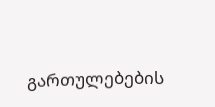გართულებების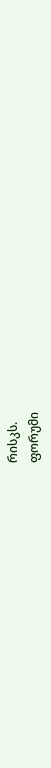რისკს.
ფორუმი